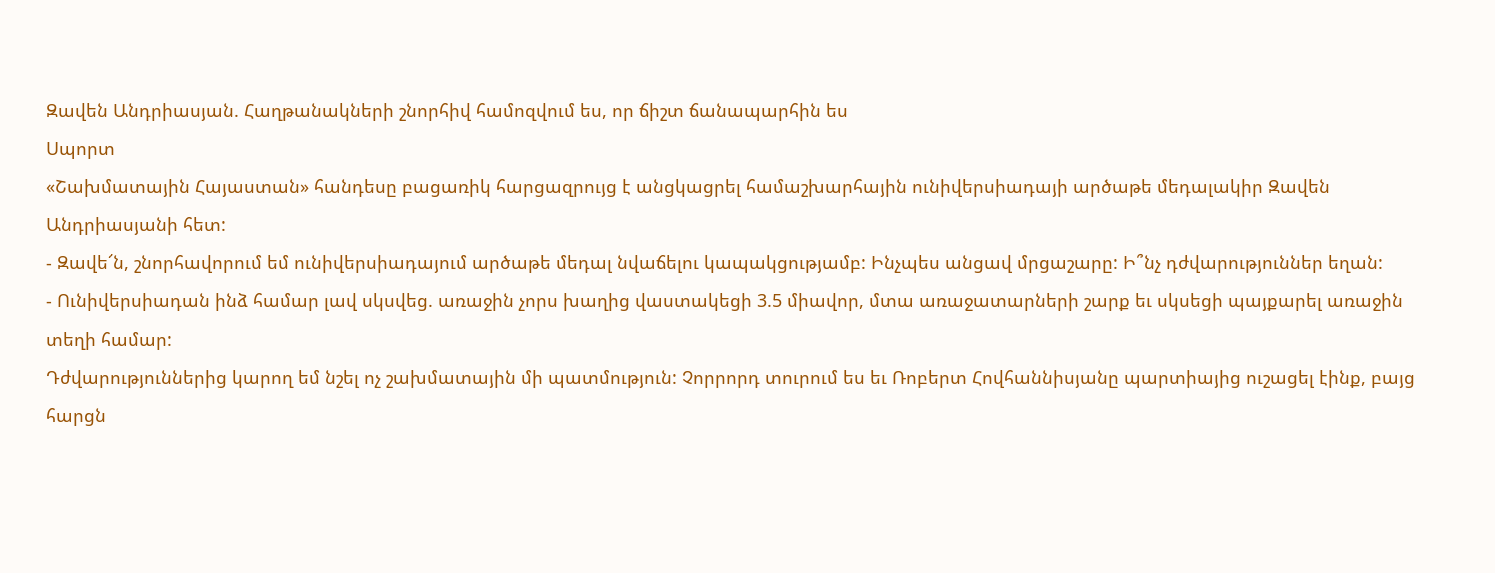Զավեն Անդրիասյան. Հաղթանակների շնորհիվ համոզվում ես, որ ճիշտ ճանապարհին ես
Սպորտ
«Շախմատային Հայաստան» հանդեսը բացառիկ հարցազրույց է անցկացրել համաշխարհային ունիվերսիադայի արծաթե մեդալակիր Զավեն Անդրիասյանի հետ:
- Զավե՜ն, շնորհավորում եմ ունիվերսիադայում արծաթե մեդալ նվաճելու կապակցությամբ: Ինչպես անցավ մրցաշարը: Ի՞նչ դժվարություններ եղան:
- Ունիվերսիադան ինձ համար լավ սկսվեց. առաջին չորս խաղից վաստակեցի 3.5 միավոր, մտա առաջատարների շարք եւ սկսեցի պայքարել առաջին տեղի համար:
Դժվարություններից կարող եմ նշել ոչ շախմատային մի պատմություն: Չորրորդ տուրում ես եւ Ռոբերտ Հովհաննիսյանը պարտիայից ուշացել էինք, բայց հարցն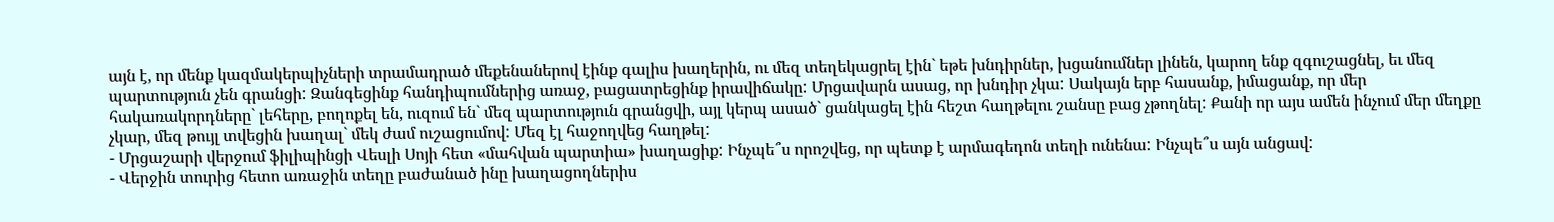այն է, որ մենք կազմակերպիչների տրամադրած մեքենաներով էինք գալիս խաղերին, ու մեզ տեղեկացրել էին` եթե խնդիրներ, խցանումներ լինեն, կարող ենք զգուշացնել, եւ մեզ պարտություն չեն գրանցի: Զանգեցինք հանդիպումներից առաջ, բացատրեցինք իրավիճակը: Մրցավարն ասաց, որ խնդիր չկա: Սակայն երբ հասանք, իմացանք, որ մեր հակառակորդները` լեհերը, բողոքել են, ուզում են` մեզ պարտություն գրանցվի, այլ կերպ ասած` ցանկացել էին հեշտ հաղթելու շանսը բաց չթողնել: Քանի որ այս ամեն ինչում մեր մեղքը չկար, մեզ թույլ տվեցին խաղալ` մեկ ժամ ուշացումով: Մեզ էլ հաջողվեց հաղթել:
- Մրցաշարի վերջում ֆիլիպինցի Վեսլի Սոյի հետ «մահվան պարտիա» խաղացիք: Ինչպե՞ս որոշվեց, որ պետք է արմագեդոն տեղի ունենա: Ինչպե՞ս այն անցավ:
- Վերջին տուրից հետո առաջին տեղը բաժանած ինը խաղացողներիս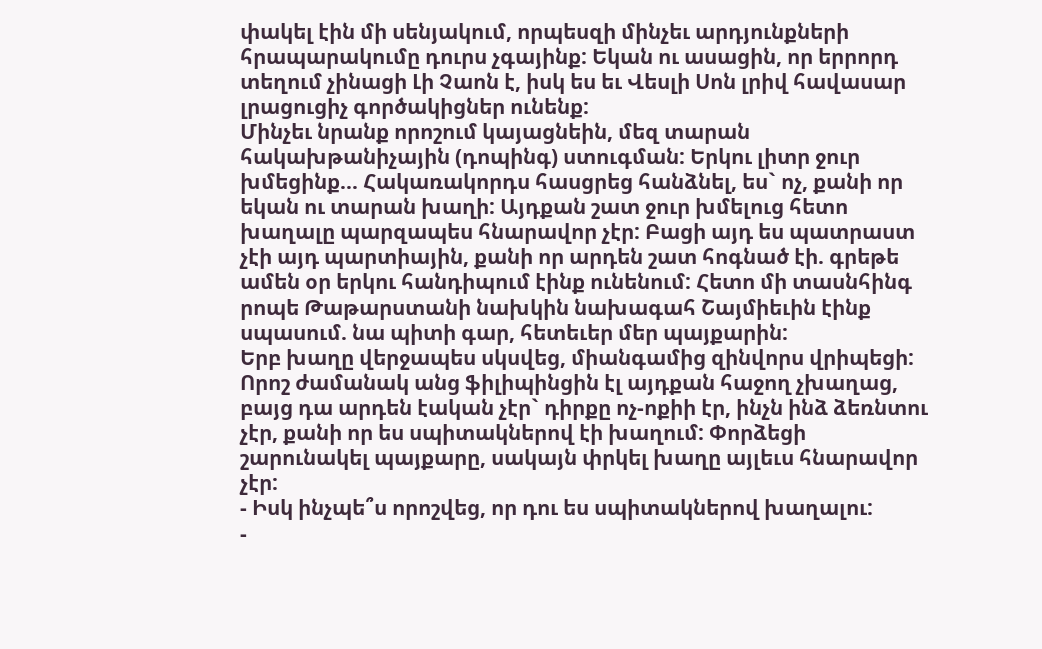փակել էին մի սենյակում, որպեսզի մինչեւ արդյունքների հրապարակումը դուրս չգայինք: Եկան ու ասացին, որ երրորդ տեղում չինացի Լի Չաոն է, իսկ ես եւ Վեսլի Սոն լրիվ հավասար լրացուցիչ գործակիցներ ունենք:
Մինչեւ նրանք որոշում կայացնեին, մեզ տարան հակախթանիչային (դոպինգ) ստուգման: Երկու լիտր ջուր խմեցինք... Հակառակորդս հասցրեց հանձնել, ես` ոչ, քանի որ եկան ու տարան խաղի: Այդքան շատ ջուր խմելուց հետո խաղալը պարզապես հնարավոր չէր: Բացի այդ ես պատրաստ չէի այդ պարտիային, քանի որ արդեն շատ հոգնած էի. գրեթե ամեն օր երկու հանդիպում էինք ունենում: Հետո մի տասնհինգ րոպե Թաթարստանի նախկին նախագահ Շայմիեւին էինք սպասում. նա պիտի գար, հետեւեր մեր պայքարին:
Երբ խաղը վերջապես սկսվեց, միանգամից զինվորս վրիպեցի: Որոշ ժամանակ անց ֆիլիպինցին էլ այդքան հաջող չխաղաց, բայց դա արդեն էական չէր` դիրքը ոչ-ոքիի էր, ինչն ինձ ձեռնտու չէր, քանի որ ես սպիտակներով էի խաղում: Փորձեցի շարունակել պայքարը, սակայն փրկել խաղը այլեւս հնարավոր չէր:
- Իսկ ինչպե՞ս որոշվեց, որ դու ես սպիտակներով խաղալու:
-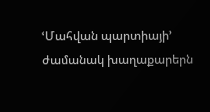ՙՄահվան պարտիայի՚ ժամանակ խաղաքարերն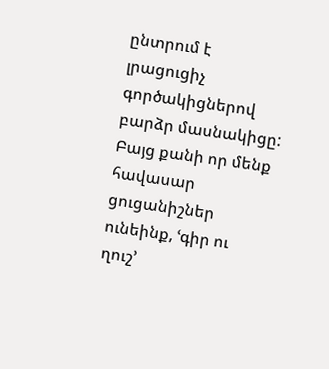ընտրում է լրացուցիչ գործակիցներով բարձր մասնակիցը: Բայց քանի որ մենք հավասար ցուցանիշներ ունեինք, ՙգիր ու ղուշ՚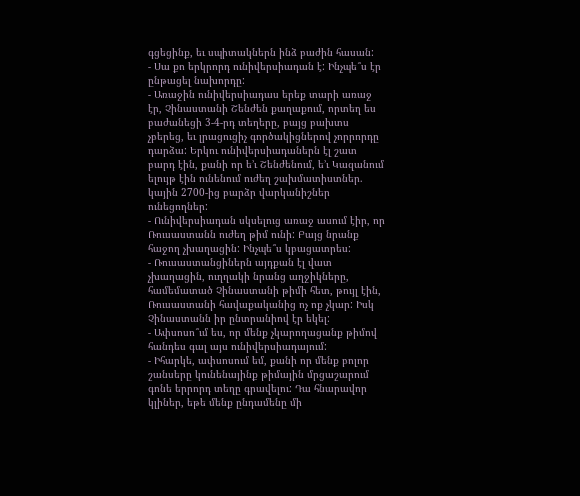գցեցինք, եւ սպիտակներն ինձ բաժին հասան:
- Սա քո երկրորդ ունիվերսիադան է: Ինչպե՞ս էր ընթացել նախորդը:
- Առաջին ունիվերսիադաս երեք տարի առաջ էր, Չինաստանի Շենժեն քաղաքում, որտեղ ես բաժանեցի 3-4-րդ տեղերը, բայց բախտս չբերեց, եւ լրացուցիչ գործակիցներով չորրորդը դարձա: Երկու ունիվերսիադաներն էլ շատ բարդ էին, քանի որ ե’ւ Շենժենում, ե’ւ Կազանում ելույթ էին ունենում ուժեղ շախմատիստներ. կային 2700-ից բարձր վարկանիշներ ունեցողներ:
- Ունիվերսիադան սկսելուց առաջ ասում էիր, որ Ռուսաստանն ուժեղ թիմ ունի: Բայց նրանք հաջող չխաղացին: Ինչպե՞ս կբացատրես:
- Ռուսաստանցիներն այդքան էլ վատ չխաղացին, ուղղակի նրանց աղջիկները, համեմատած Չինաստանի թիմի հետ, թույլ էին, Ռուսաստանի հավաքականից ոչ ոք չկար: Իսկ Չինաստանն իր ընտրանիով էր եկել:
- Ափսոսո՞ւմ ես, որ մենք չկարողացանք թիմով հանդես գալ այս ունիվերսիադայում:
- Իհարկե, ափսոսում եմ, քանի որ մենք բոլոր շանսերը կունենայինք թիմային մրցաշարում գոնե երրորդ տեղը գրավելու: Դա հնարավոր կլիներ, եթե մենք ընդամենը մի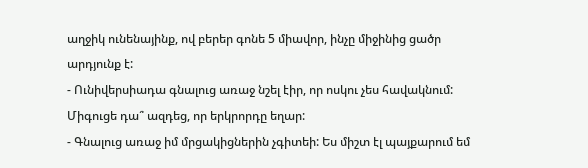աղջիկ ունենայինք, ով բերեր գոնե 5 միավոր, ինչը միջինից ցածր արդյունք է:
- Ունիվերսիադա գնալուց առաջ նշել էիր, որ ոսկու չես հավակնում: Միգուցե դա՞ ազդեց, որ երկրորդը եղար:
- Գնալուց առաջ իմ մրցակիցներին չգիտեի: Ես միշտ էլ պայքարում եմ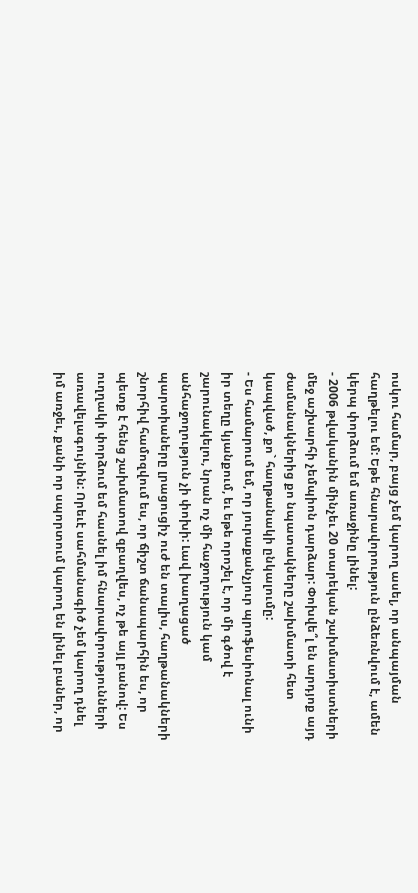ոսկու համար, բայց չեմ կարող ասել, որ անպայման հաղթելու եմ: Եթե հնարավորություն ընձեռնվում է, ամեն կերպ փորձում եմ առաջինը լինել:
- 2006 թվականին մինչեւ 20 տարեկան շախմատիստների մեջ աշխարհի չեմպիոն դարձար: Փոխվե՞լ են արդյոք այդ ժամանակներից քո նպատակները շախմատի հետ կապված, քո` հաղթանակի ընկալումը:
- Ես համարում եմ, որ յուրաքանչյուր պրոֆեսիոնալ ունի իր տեղը կյանքում, եւ եթե որոշել է, որ մի գծով է շարունակելու, նրան ոչ մի հաջողություն կամ անհաջողություն չի փոխի: Լավ խաղացած պարտիաները լրացուցիչ ուժ են տալիս, հաղթանակների շնորհիվ համոզվում ես, որ ճիշտ ճանապարհին ես, որ պետք է հենց շախմատով զբաղվես, ոչ թե այլ բանով: Ես ուղղակի փորձում եմ հասնել իմ հնարավորությունների առավելագույնին: Որեւէ սահմանագիծ չեմ կարող դնել իմ առջեւ, քանի որ սպորտում կարող են լինել բաներ, որ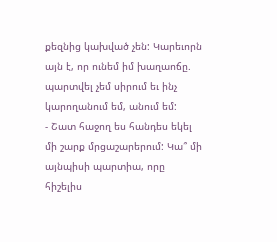քեզնից կախված չեն: Կարեւորն այն է, որ ունեմ իմ խաղաոճը. պարտվել չեմ սիրում եւ ինչ կարողանում եմ, անում եմ:
- Շատ հաջող ես հանդես եկել մի շարք մրցաշարերում: Կա՞ մի այնպիսի պարտիա, որը հիշելիս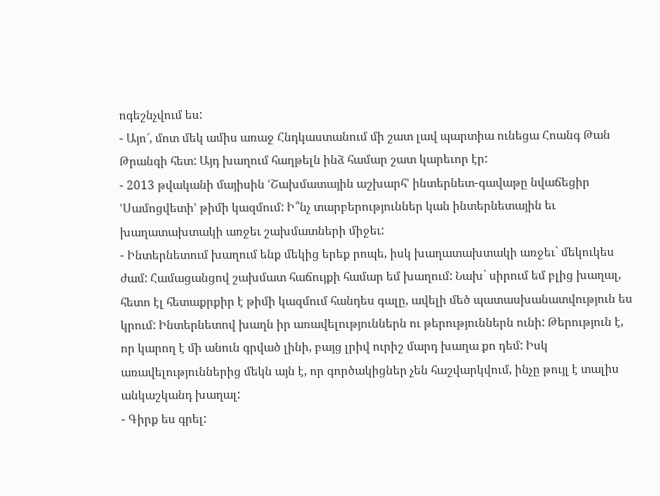ոգեշնչվում ես:
- Այո՜, մոտ մեկ ամիս առաջ Հնդկաստանում մի շատ լավ պարտիա ունեցա Հոանգ Թան Թրանգի հետ: Այդ խաղում հաղթելն ինձ համար շատ կարեւոր էր:
- 2013 թվականի մայիսին ՙՇախմատային աշխարհ՚ ինտերնետ-գավաթը նվաճեցիր ՙՍամոցվետի՚ թիմի կազմում: Ի՞նչ տարբերություններ կան ինտերնետային եւ խաղատախտակի առջեւ շախմատների միջեւ:
- Ինտերնետում խաղում ենք մեկից երեք րոպե, իսկ խաղատախտակի առջեւ` մեկուկես ժամ: Համացանցով շախմատ հաճույքի համար եմ խաղում: Նախ` սիրում եմ բլից խաղալ, հետո էլ հետաքրքիր է թիմի կազմում հանդես գալը, ավելի մեծ պատասխանատվություն ես կրում: Ինտերնետով խաղն իր առավելություններն ու թերություններն ունի: Թերություն է, որ կարող է մի անուն գրված լինի, բայց լրիվ ուրիշ մարդ խաղա քո դեմ: Իսկ առավելություններից մեկն այն է, որ գործակիցներ չեն հաշվարկվում, ինչը թույլ է տալիս անկաշկանդ խաղալ:
- Գիրք ես գրել: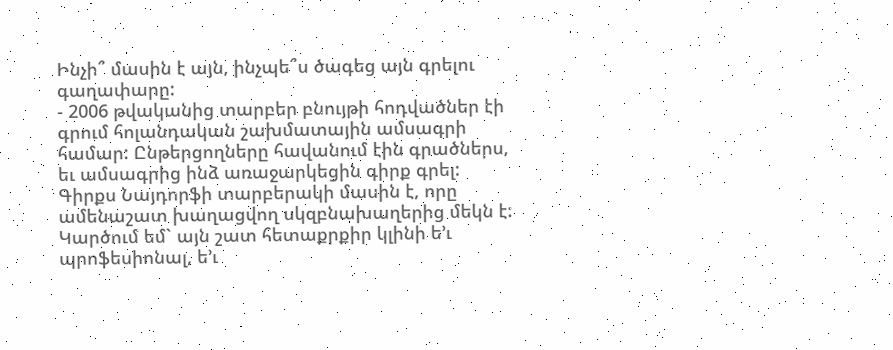Ինչի՞ մասին է այն, ինչպե՞ս ծագեց այն գրելու գաղափարը:
- 2006 թվականից տարբեր բնույթի հոդվածներ էի գրում հոլանդական շախմատային ամսագրի համար: Ընթերցողները հավանում էին գրածներս, եւ ամսագրից ինձ առաջարկեցին գիրք գրել: Գիրքս Նայդորֆի տարբերակի մասին է, որը ամենաշատ խաղացվող սկզբնախաղերից մեկն է: Կարծում եմ` այն շատ հետաքրքիր կլինի ե’ւ պրոֆեսիոնալ, ե’ւ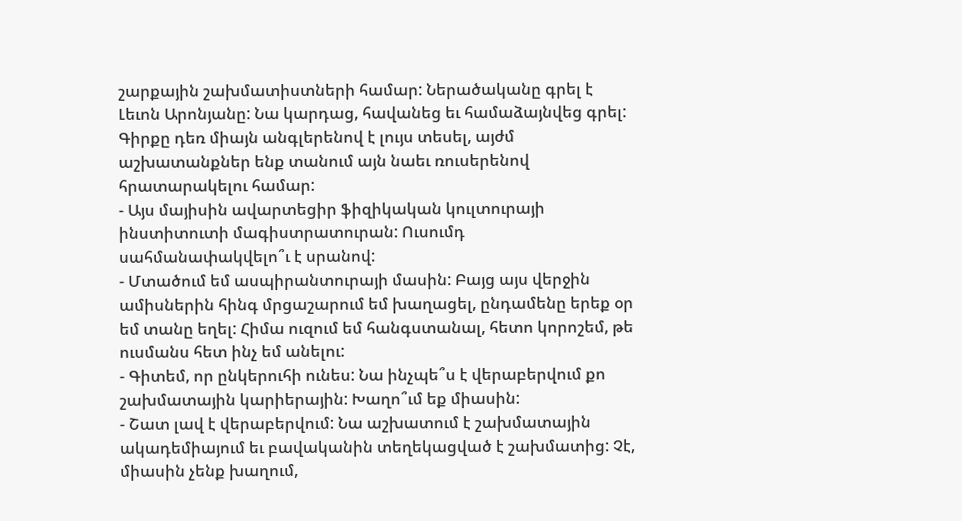շարքային շախմատիստների համար: Ներածականը գրել է Լեւոն Արոնյանը: Նա կարդաց, հավանեց եւ համաձայնվեց գրել: Գիրքը դեռ միայն անգլերենով է լույս տեսել, այժմ աշխատանքներ ենք տանում այն նաեւ ռուսերենով հրատարակելու համար:
- Այս մայիսին ավարտեցիր ֆիզիկական կուլտուրայի ինստիտուտի մագիստրատուրան: Ուսումդ սահմանափակվելո՞ւ է սրանով:
- Մտածում եմ ասպիրանտուրայի մասին: Բայց այս վերջին ամիսներին հինգ մրցաշարում եմ խաղացել, ընդամենը երեք օր եմ տանը եղել: Հիմա ուզում եմ հանգստանալ, հետո կորոշեմ, թե ուսմանս հետ ինչ եմ անելու:
- Գիտեմ, որ ընկերուհի ունես: Նա ինչպե՞ս է վերաբերվում քո շախմատային կարիերային: Խաղո՞ւմ եք միասին:
- Շատ լավ է վերաբերվում: Նա աշխատում է շախմատային ակադեմիայում եւ բավականին տեղեկացված է շախմատից: Չէ, միասին չենք խաղում,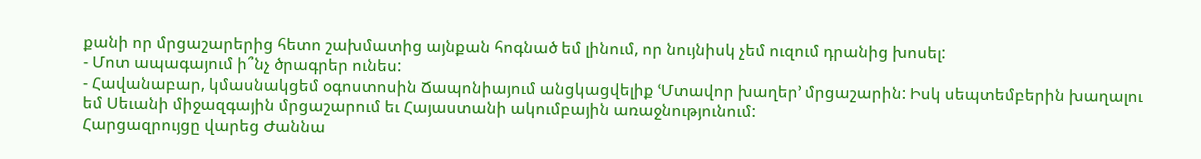քանի որ մրցաշարերից հետո շախմատից այնքան հոգնած եմ լինում, որ նույնիսկ չեմ ուզում դրանից խոսել:
- Մոտ ապագայում ի՞նչ ծրագրեր ունես:
- Հավանաբար, կմասնակցեմ օգոստոսին Ճապոնիայում անցկացվելիք ՙՄտավոր խաղեր՚ մրցաշարին: Իսկ սեպտեմբերին խաղալու եմ Սեւանի միջազգային մրցաշարում եւ Հայաստանի ակումբային առաջնությունում:
Հարցազրույցը վարեց Ժաննա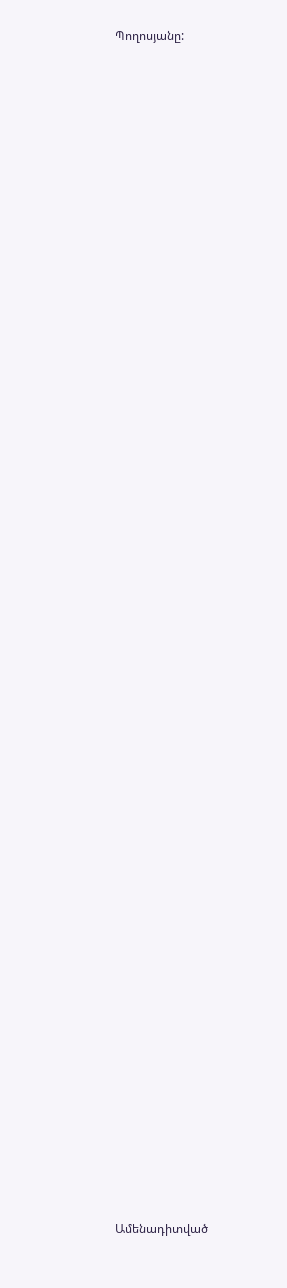Պողոսյանը:


















































Ամենադիտված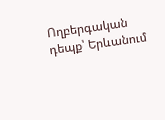Ողբերգական դեպք՝ Երևանում